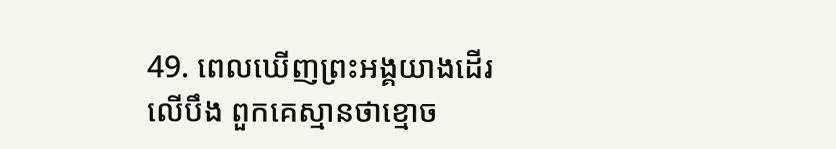49. ពេលឃើញព្រះអង្គយាងដើរលើបឹង ពួកគេស្មានថាខ្មោច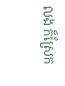លង ក៏ស្រែក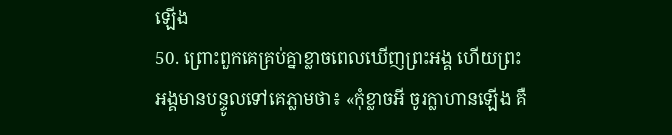ឡើង
50. ព្រោះពួកគេគ្រប់គ្នាខ្លាចពេលឃើញព្រះអង្គ ហើយព្រះអង្គមានបន្ទូលទៅគេភ្លាមថា៖ «កុំខ្លាចអី ចូរក្លាហានឡើង គឺ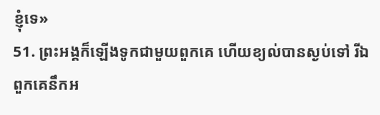ខ្ញុំទេ»
51. ព្រះអង្គក៏ឡើងទូកជាមួយពួកគេ ហើយខ្យល់បានស្ងប់ទៅ រីឯពួកគេនឹកអ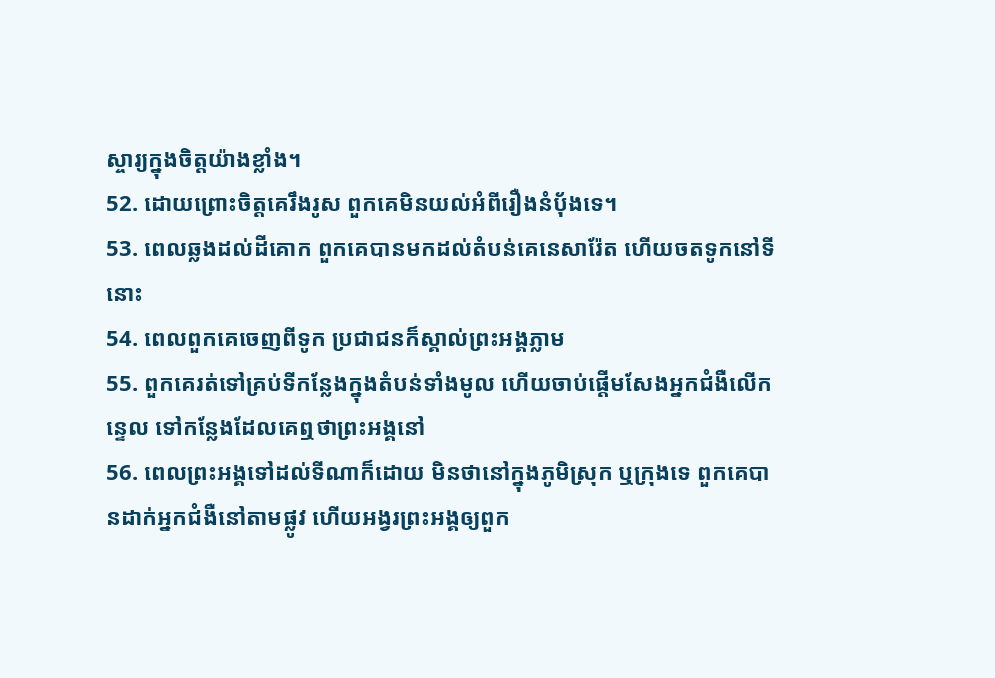ស្ចារ្យក្នុងចិត្ដយ៉ាងខ្លាំង។
52. ដោយព្រោះចិត្ដគេរឹងរូស ពួកគេមិនយល់អំពីរឿងនំប៉័ងទេ។
53. ពេលឆ្លងដល់ដីគោក ពួកគេបានមកដល់តំបន់គេនេសារ៉ែត ហើយចតទូកនៅទីនោះ
54. ពេលពួកគេចេញពីទូក ប្រជាជនក៏ស្គាល់ព្រះអង្គភ្លាម
55. ពួកគេរត់ទៅគ្រប់ទីកន្លែងក្នុងតំបន់ទាំងមូល ហើយចាប់ផ្ដើមសែងអ្នកជំងឺលើកន្ទេល ទៅកន្លែងដែលគេឮថាព្រះអង្គនៅ
56. ពេលព្រះអង្គទៅដល់ទីណាក៏ដោយ មិនថានៅក្នុងភូមិស្រុក ឬក្រុងទេ ពួកគេបានដាក់អ្នកជំងឺនៅតាមផ្លូវ ហើយអង្វរព្រះអង្គឲ្យពួក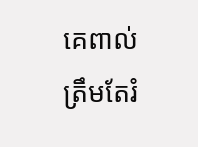គេពាល់ត្រឹមតែរំ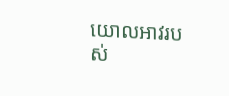យោលអាវរបស់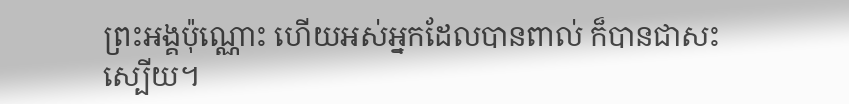ព្រះអង្គប៉ុណ្ណោះ ហើយអស់អ្នកដែលបានពាល់ ក៏បានជាសះស្បើយ។